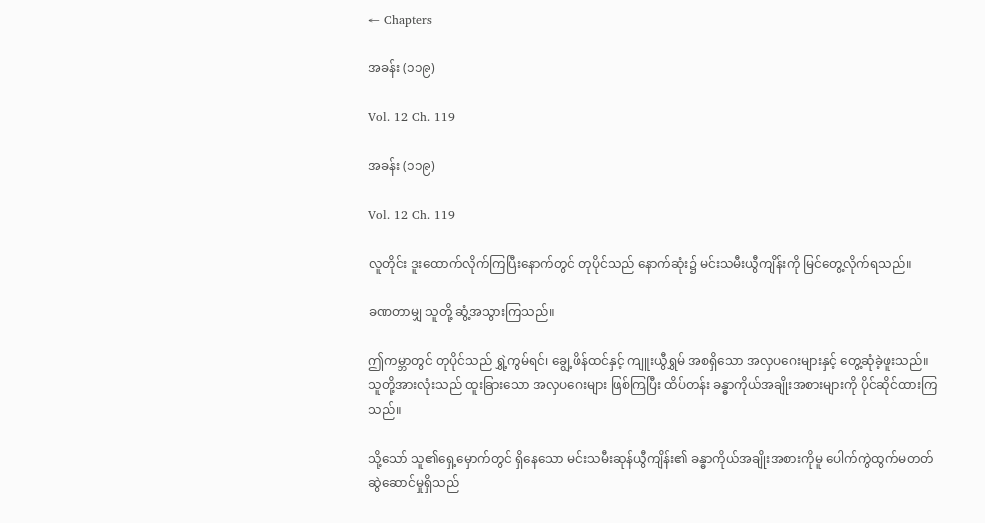← Chapters

အခန်း (၁၁၉)

Vol. 12 Ch. 119

အခန်း (၁၁၉)

Vol. 12 Ch. 119

လူတိုင်း ဒူးထောက်လိုက်ကြပြီးနောက်တွင် တုပိုင်သည် နောက်ဆုံး၌ မင်းသမီးယွီကျိန်းကို မြင်တွေ့လိုက်ရသည်။

ခဏတာမျှ သူတို့ ဆွံ့အသွားကြသည်။

ဤကမ္ဘာတွင် တုပိုင်သည် ရွှဲ့ကွမ်ရင်၊ ချွေ့ဖိန်ထင်နှင့် ကျူးယွီရွှမ် အစရှိသော အလှပဂေးများနှင့် တွေ့ဆုံခဲ့ဖူးသည်။ သူတို့အားလုံးသည် ထူးခြားသော အလှပဂေးများ ဖြစ်ကြပြီး ထိပ်တန်း ခန္ဓာကိုယ်အချိုးအစားများကို ပိုင်ဆိုင်ထားကြသည်။

သို့သော် သူ၏ရှေ့မှောက်တွင် ရှိနေသော မင်းသမီးဆုန်ယွီကျိန်း၏ ခန္ဓာကိုယ်အချိုးအစားကိုမူ ပေါက်ကွဲထွက်မတတ် ဆွဲဆောင်မှုရှိသည်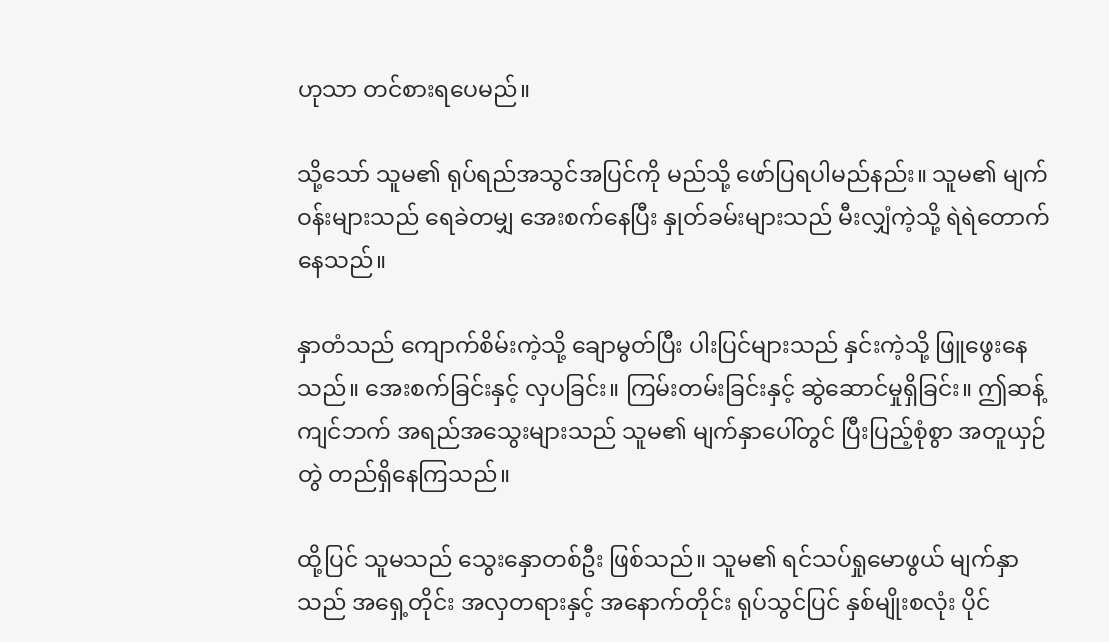ဟုသာ တင်စားရပေမည်။

သို့သော် သူမ၏ ရုပ်ရည်အသွင်အပြင်ကို မည်သို့ ဖော်ပြရပါမည်နည်း။ သူမ၏ မျက်ဝန်းများသည် ရေခဲတမျှ အေးစက်နေပြီး နှုတ်ခမ်းများသည် မီးလျှံကဲ့သို့ ရဲရဲတောက်နေသည်။

နှာတံသည် ကျောက်စိမ်းကဲ့သို့ ချောမွတ်ပြီး ပါးပြင်များသည် နှင်းကဲ့သို့ ဖြူဖွေးနေသည်။ အေးစက်ခြင်းနှင့် လှပခြင်း။ ကြမ်းတမ်းခြင်းနှင့် ဆွဲဆောင်မှုရှိခြင်း။ ဤဆန့်ကျင်ဘက် အရည်အသွေးများသည် သူမ၏ မျက်နှာပေါ်တွင် ပြီးပြည့်စုံစွာ အတူယှဉ်တွဲ တည်ရှိနေကြသည်။

ထို့ပြင် သူမသည် သွေးနှောတစ်ဦး ဖြစ်သည်။ သူမ၏ ရင်သပ်ရှုမောဖွယ် မျက်နှာသည် အရှေ့တိုင်း အလှတရားနှင့် အနောက်တိုင်း ရုပ်သွင်ပြင် နှစ်မျိုးစလုံး ပိုင်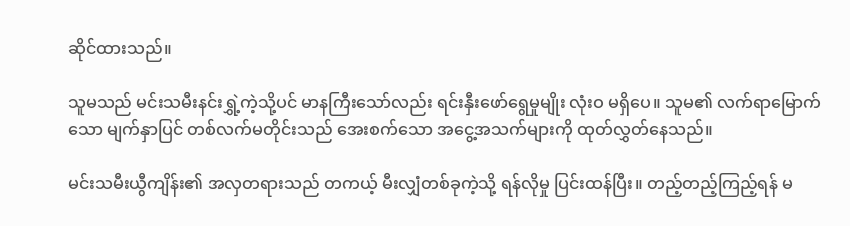ဆိုင်ထားသည်။

သူမသည် မင်းသမီးနင်းရွှဲ့ကဲ့သို့ပင် မာနကြီးသော်လည်း ရင်းနှီးဖော်ရွေမှုမျိုး လုံးဝ မရှိပေ။ သူမ၏ လက်ရာမြောက်သော မျက်နှာပြင် တစ်လက်မတိုင်းသည် အေးစက်သော အငွေ့အသက်များကို ထုတ်လွှတ်နေသည်။

မင်းသမီးယွီကျိန်း၏ အလှတရားသည် တကယ့် မီးလျှံတစ်ခုကဲ့သို့ ရန်လိုမှု ပြင်းထန်ပြီး။ တည့်တည့်ကြည့်ရန် မ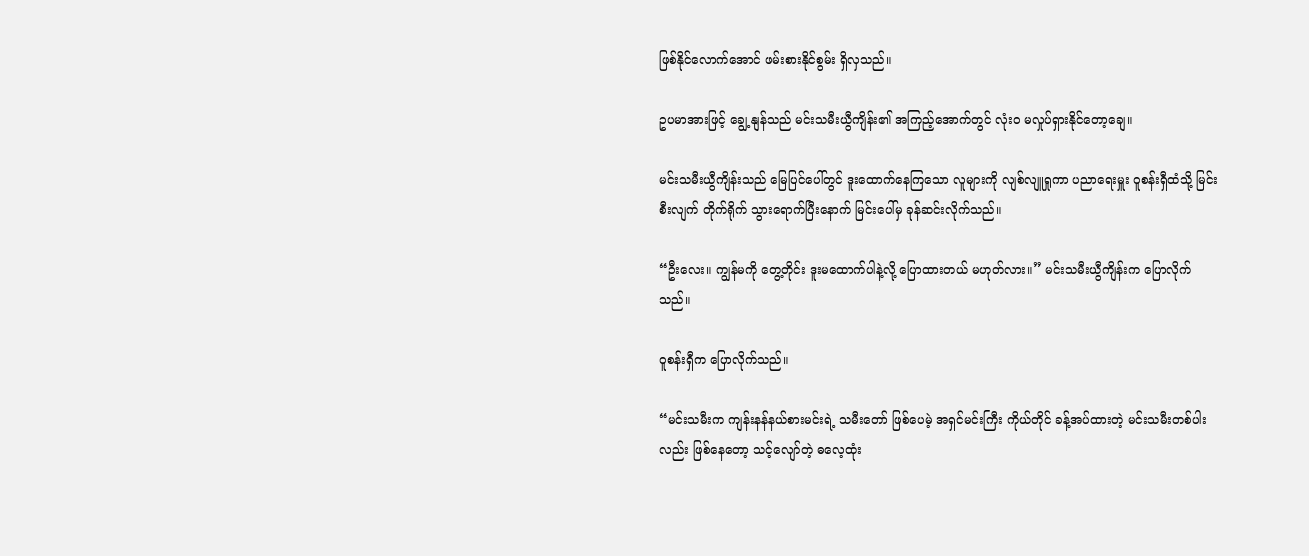ဖြစ်နိုင်လောက်အောင် ဖမ်းစားနိုင်စွမ်း ရှိလှသည်။

ဥပမာအားဖြင့် ချွေ့နျန်သည် မင်းသမီးယွီကျိန်း၏ အကြည့်အောက်တွင် လုံးဝ မလှုပ်ရှားနိုင်တော့ချေ။

မင်းသမီးယွီကျိန်းသည် မြေပြင်ပေါ်တွင် ဒူးထောက်နေကြသော လူများကို လျစ်လျူရှုကာ ပညာရေးမှူး ဝူစန်းရှီထံသို့ မြင်းစီးလျက် တိုက်ရိုက် သွားရောက်ပြီးနောက် မြင်းပေါ်မှ ခုန်ဆင်းလိုက်သည်။

“ဦးလေး။ ကျွန်မကို တွေ့တိုင်း ဒူးမထောက်ပါနဲ့လို့ ပြောထားတယ် မဟုတ်လား။” မင်းသမီးယွီကျိန်းက ပြောလိုက်သည်။

ဝူစန်းရှီက ပြောလိုက်သည်။

“မင်းသမီးက ကျန်းနန်နယ်စားမင်းရဲ့ သမီးတော် ဖြစ်ပေမဲ့ အရှင်မင်းကြီး ကိုယ်တိုင် ခန့်အပ်ထားတဲ့ မင်းသမီးတစ်ပါးလည်း ဖြစ်နေတော့ သင့်လျော်တဲ့ ဓလေ့ထုံး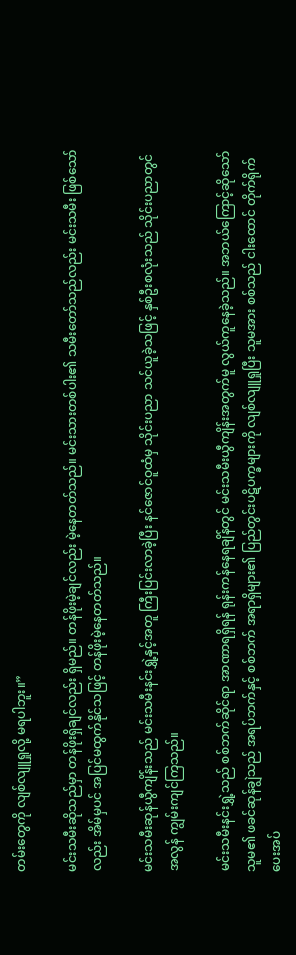တမ်းတွေကို လျစ်လျူရှုလို့ မရပါဘူး။”

မင်းသမီးဆိုသည်မှာ တန်ဖိုးရှိချင်လည်း ရှိမည်။ တန်ဖိုးမဲ့ချင်လည်း မဲ့နေတတ်သည်။ မင်းသားတစ်ပါး၏ သမီးတော်သည်လည်း မင်းသမီး ဖြစ်သော်လည်း အိမ်မှပင် အပြင်မထွက်နိုင်သဖြင့် တန်ဖိုးမဲ့နေတတ်သည်။

မင်းသမီးဆုန်ယွီကျိန်းသည် မင်းသမီးနင်းရွှဲ့နှင့်အတူ ကြီးပြင်းလာခဲ့ပြီး နင်ဇောင်ဝူထံမှ သိုင်းပညာ သင်ယူခဲ့သဖြင့် နှစ်ဦးစလုံးသည် သိုင်းပညာတွင် အလွန် ကျွမ်းကျင်ကြသည်။

မင်းသမီးနင်းရွှဲ့သည် စစ်ဘက်ဆိုင်ရာ အာဏာရရှိရန် ရုန်းကန်နေရချိန်တွင် မင်းသမီးယွီကျိန်းအတွက်မူ လွယ်ကူနေခဲ့သည်။ အဘယ်ကြောင့်ဆိုသော် သူမ၏ ဖခင်ဆုန်ချွဲသည် အရပ်ဘက်နှင့် စစ်ဘက် အရာရှိများ၏ ပြည်တွင်းပဋိပက္ခများကို လျစ်လျူရှုပြီး သူမအား စစ်သည် ငါးထောင် တိုက်ရိုက် ပေးအပ်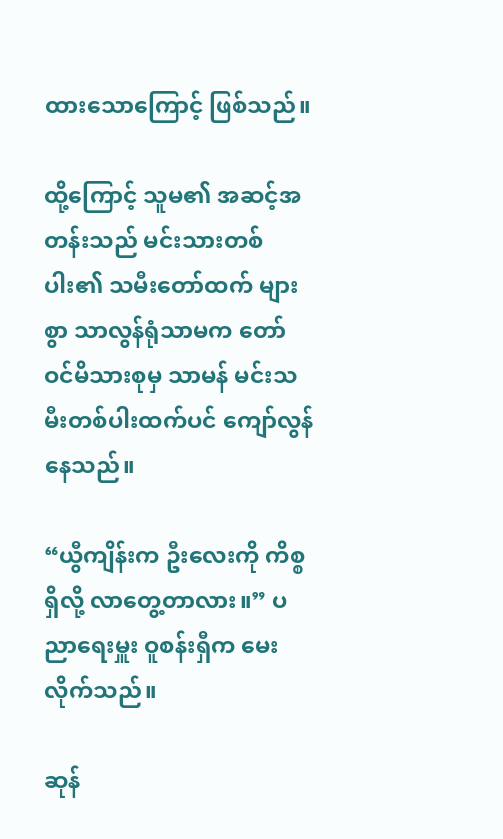ထားသောကြောင့် ဖြစ်သည်။

ထို့ကြောင့် သူမ၏ အဆင့်အတန်းသည် မင်းသားတစ်ပါး၏ သမီးတော်ထက် များစွာ သာလွန်ရုံသာမက တော်ဝင်မိသားစုမှ သာမန် မင်းသမီးတစ်ပါးထက်ပင် ကျော်လွန်နေသည်။

“ယွီကျိန်းက ဦးလေးကို ကိစ္စရှိလို့ လာတွေ့တာလား။” ပညာရေးမှူး ဝူစန်းရှီက မေးလိုက်သည်။

ဆုန်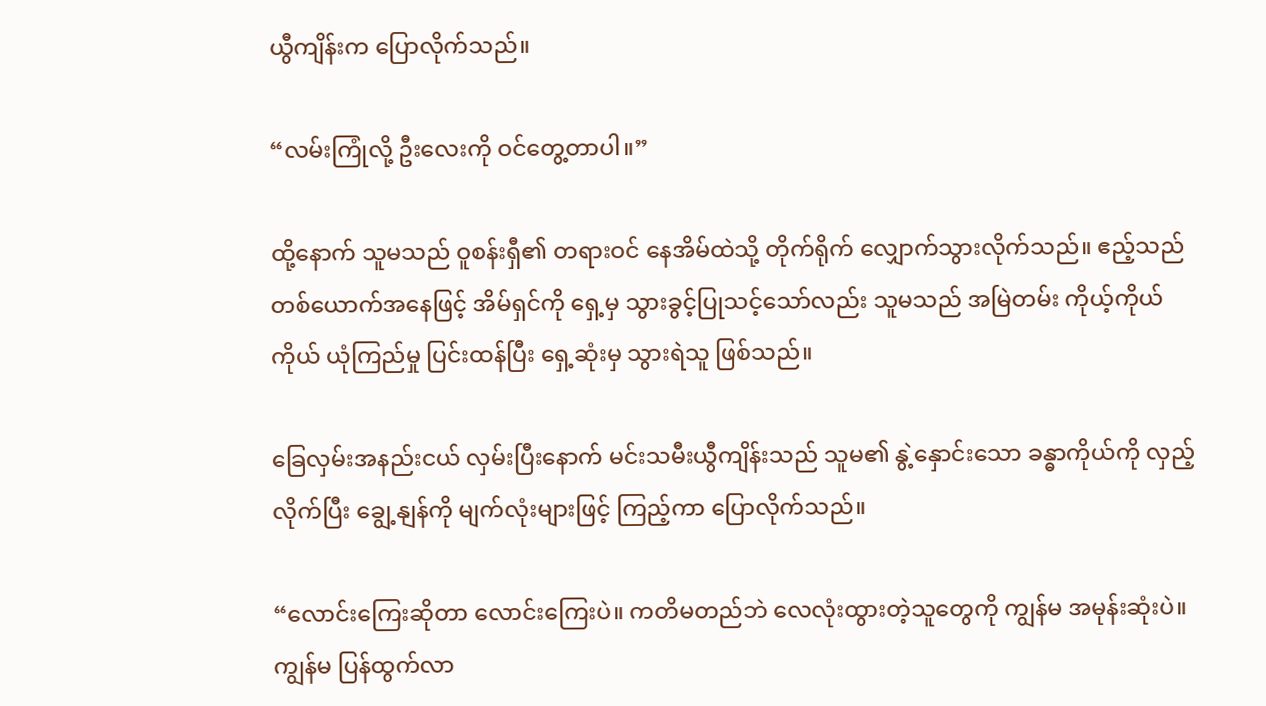ယွီကျိန်းက ပြောလိုက်သည်။

“လမ်းကြုံလို့ ဦးလေးကို ဝင်တွေ့တာပါ။”

ထို့နောက် သူမသည် ဝူစန်းရှီ၏ တရားဝင် နေအိမ်ထဲသို့ တိုက်ရိုက် လျှောက်သွားလိုက်သည်။ ဧည့်သည်တစ်ယောက်အနေဖြင့် အိမ်ရှင်ကို ရှေ့မှ သွားခွင့်ပြုသင့်သော်လည်း သူမသည် အမြဲတမ်း ကိုယ့်ကိုယ်ကိုယ် ယုံကြည်မှု ပြင်းထန်ပြီး ရှေ့ဆုံးမှ သွားရဲသူ ဖြစ်သည်။

ခြေလှမ်းအနည်းငယ် လှမ်းပြီးနောက် မင်းသမီးယွီကျိန်းသည် သူမ၏ နွဲ့နှောင်းသော ခန္ဓာကိုယ်ကို လှည့်လိုက်ပြီး ချွေ့နျန်ကို မျက်လုံးများဖြင့် ကြည့်ကာ ပြောလိုက်သည်။

“လောင်းကြေးဆိုတာ လောင်းကြေးပဲ။ ကတိမတည်ဘဲ လေလုံးထွားတဲ့သူတွေကို ကျွန်မ အမုန်းဆုံးပဲ။ ကျွန်မ ပြန်ထွက်လာ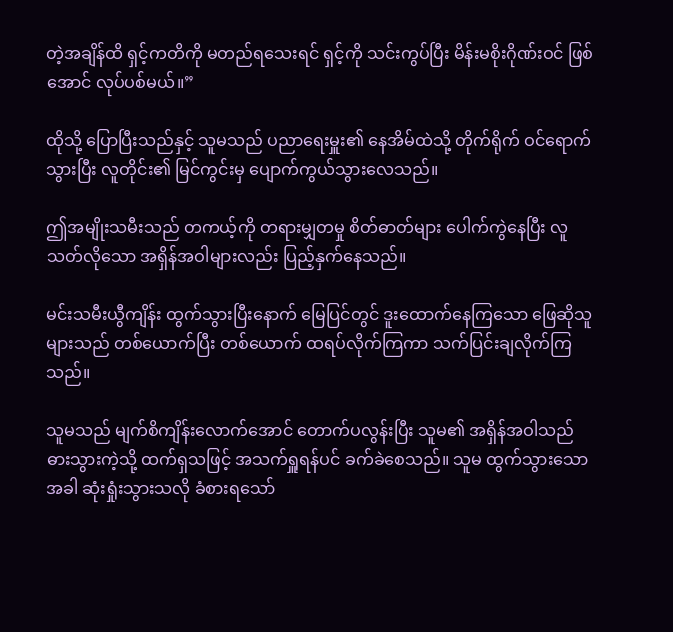တဲ့အချိန်ထိ ရှင့်ကတိကို မတည်ရသေးရင် ရှင့်ကို သင်းကွပ်ပြီး မိန်းမစိုးဂိုဏ်းဝင် ဖြစ်အောင် လုပ်ပစ်မယ်။”

ထိုသို့ ပြောပြီးသည်နှင့် သူမသည် ပညာရေးမှူး၏ နေအိမ်ထဲသို့ တိုက်ရိုက် ဝင်ရောက်သွားပြီး လူတိုင်း၏ မြင်ကွင်းမှ ပျောက်ကွယ်သွားလေသည်။

ဤအမျိုးသမီးသည် တကယ့်ကို တရားမျှတမှု စိတ်ဓာတ်များ ပေါက်ကွဲနေပြီး လူသတ်လိုသော အရှိန်အဝါများလည်း ပြည့်နှက်နေသည်။

မင်းသမီးယွီကျိန်း ထွက်သွားပြီးနောက် မြေပြင်တွင် ဒူးထောက်နေကြသော ဖြေဆိုသူများသည် တစ်ယောက်ပြီး တစ်ယောက် ထရပ်လိုက်ကြကာ သက်ပြင်းချလိုက်ကြသည်။

သူမသည် မျက်စိကျိန်းလောက်အောင် တောက်ပလွန်းပြီး သူမ၏ အရှိန်အဝါသည် ဓားသွားကဲ့သို့ ထက်ရှသဖြင့် အသက်ရှူရန်ပင် ခက်ခဲစေသည်။ သူမ ထွက်သွားသောအခါ ဆုံးရှုံးသွားသလို ခံစားရသော်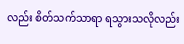လည်း စိတ်သက်သာရာ ရသွားသလိုလည်း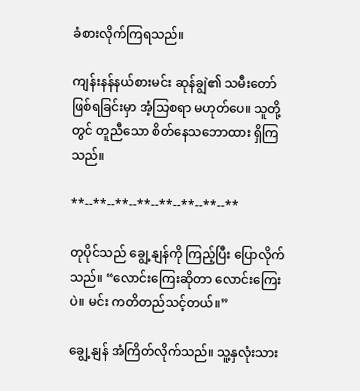ခံစားလိုက်ကြရသည်။

ကျန်းနန်နယ်စားမင်း ဆုန်ချွဲ၏ သမီးတော် ဖြစ်ရခြင်းမှာ အံ့သြစရာ မဟုတ်ပေ။ သူတို့တွင် တူညီသော စိတ်နေသဘောထား ရှိကြသည်။

**--**--**--**--**--**--**--**

တုပိုင်သည် ချွေ့နျန်ကို ကြည့်ပြီး ပြောလိုက်သည်။ “လောင်းကြေးဆိုတာ လောင်းကြေးပဲ။ မင်း ကတိတည်သင့်တယ်။”

ချွေ့နျန် အံကြိတ်လိုက်သည်။ သူ့နှလုံးသား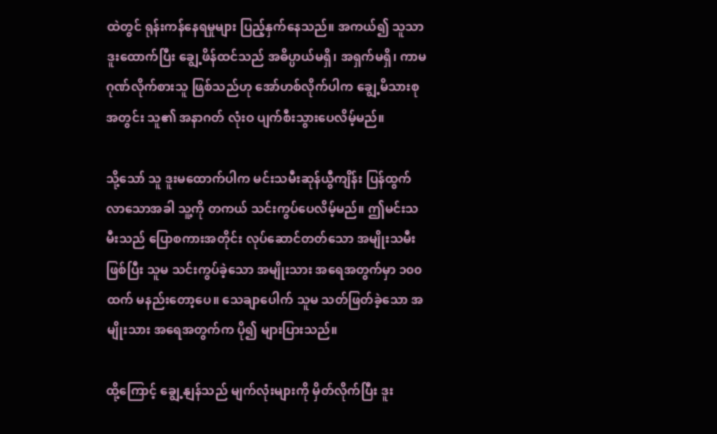ထဲတွင် ရုန်းကန်နေရမှုများ ပြည့်နှက်နေသည်။ အကယ်၍ သူသာ ဒူးထောက်ပြီး ချွေ့ဖိန်ထင်သည် အဓိပ္ပာယ်မရှိ၊ အရှက်မရှိ၊ ကာမဂုဏ်လိုက်စားသူ ဖြစ်သည်ဟု အော်ဟစ်လိုက်ပါက ချွေ့မိသားစုအတွင်း သူ၏ အနာဂတ် လုံးဝ ပျက်စီးသွားပေလိမ့်မည်။

သို့သော် သူ ဒူးမထောက်ပါက မင်းသမီးဆုန်ယွီကျိန်း ပြန်ထွက်လာသောအခါ သူ့ကို တကယ် သင်းကွပ်ပေလိမ့်မည်။ ဤမင်းသမီးသည် ပြောစကားအတိုင်း လုပ်ဆောင်တတ်သော အမျိုးသမီး ဖြစ်ပြီး သူမ သင်းကွပ်ခဲ့သော အမျိုးသား အရေအတွက်မှာ ၁၀၀ ထက် မနည်းတော့ပေ။ သေချာပေါက် သူမ သတ်ဖြတ်ခဲ့သော အမျိုးသား အရေအတွက်က ပို၍ များပြားသည်။

ထို့ကြောင့် ချွေ့နျန်သည် မျက်လုံးများကို မှိတ်လိုက်ပြီး ဒူး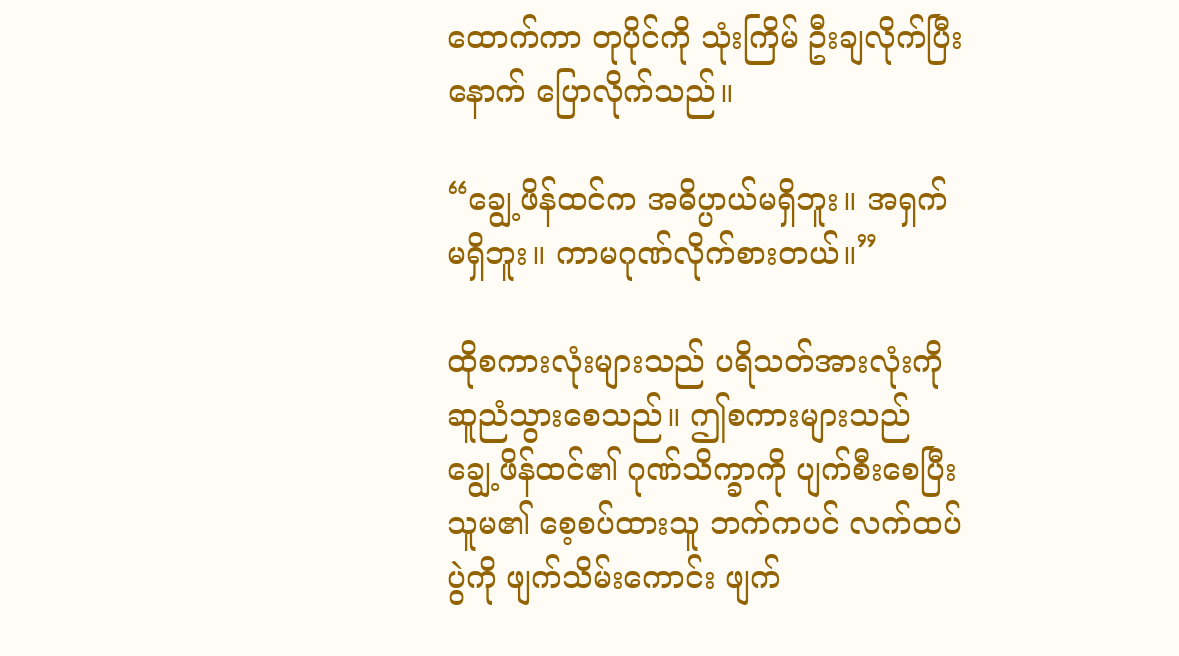ထောက်ကာ တုပိုင်ကို သုံးကြိမ် ဦးချလိုက်ပြီးနောက် ပြောလိုက်သည်။

“ချွေ့ဖိန်ထင်က အဓိပ္ပာယ်မရှိဘူး။ အရှက်မရှိဘူး။ ကာမဂုဏ်လိုက်စားတယ်။”

ထိုစကားလုံးများသည် ပရိသတ်အားလုံးကို ဆူညံသွားစေသည်။ ဤစကားများသည် ချွေ့ဖိန်ထင်၏ ဂုဏ်သိက္ခာကို ပျက်စီးစေပြီး သူမ၏ စေ့စပ်ထားသူ ဘက်ကပင် လက်ထပ်ပွဲကို ဖျက်သိမ်းကောင်း ဖျက်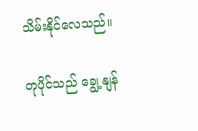သိမ်းနိုင်လေသည်။

တုပိုင်သည် ချွေ့နျန်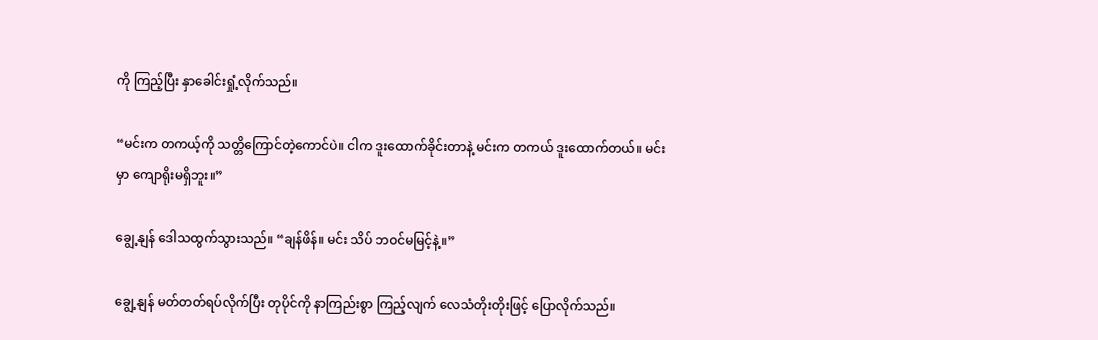ကို ကြည့်ပြီး နှာခေါင်းရှုံ့လိုက်သည်။

“မင်းက တကယ့်ကို သတ္တိကြောင်တဲ့ကောင်ပဲ။ ငါက ဒူးထောက်ခိုင်းတာနဲ့ မင်းက တကယ် ဒူးထောက်တယ်။ မင်းမှာ ကျောရိုးမရှိဘူး။”

ချွေ့နျန် ဒေါသထွက်သွားသည်။ “ချန်ဖိန်။ မင်း သိပ် ဘဝင်မမြင့်နဲ့။”

ချွေ့နျန် မတ်တတ်ရပ်လိုက်ပြီး တုပိုင်ကို နာကြည်းစွာ ကြည့်လျက် လေသံတိုးတိုးဖြင့် ပြောလိုက်သည်။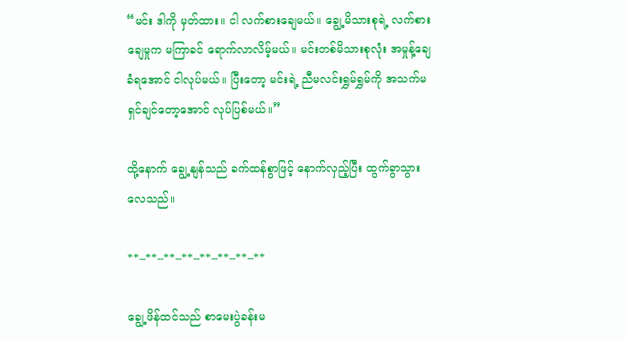“မင်း ဒါကို မှတ်ထား။ ငါ လက်စားချေမယ်။ ချွေ့မိသားစုရဲ့ လက်စားချေမှုက မကြာခင် ရောက်လာလိမ့်မယ်။ မင်းတစ်မိသားစုလုံး အမှုန့်ချေခံရအောင် ငါလုပ်မယ်။ ပြီးတော့ မင်းရဲ့ ညီမလင်းရွှမ်ရွှမ်ကို အသက်မရှင်ချင်တော့အောင် လုပ်ပြစ်မယ်။”

ထို့နောက် ချွေ့နျန်သည် ခက်ထန်စွာဖြင့် နောက်လှည့်ပြီး ထွက်ခွာသွားလေသည်။

**--**--**--**--**--**--**--**

ချွေ့ဖိန်ထင်သည် စာမေးပွဲခန်းမ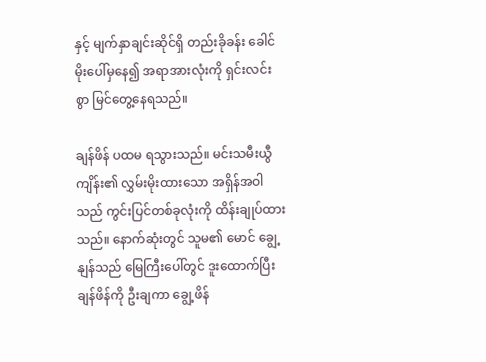နှင့် မျက်နှာချင်းဆိုင်ရှိ တည်းခိုခန်း ခေါင်မိုးပေါ်မှနေ၍ အရာအားလုံးကို ရှင်းလင်းစွာ မြင်တွေ့နေရသည်။

ချန်ဖိန် ပထမ ရသွားသည်။ မင်းသမီးယွီကျိန်း၏ လွှမ်းမိုးထားသော အရှိန်အဝါသည် ကွင်းပြင်တစ်ခုလုံးကို ထိန်းချုပ်ထားသည်။ နောက်ဆုံးတွင် သူမ၏ မောင် ချွေ့နျန်သည် မြေကြီးပေါ်တွင် ဒူးထောက်ပြီး ချန်ဖိန်ကို ဦးချကာ ချွေ့ဖိန်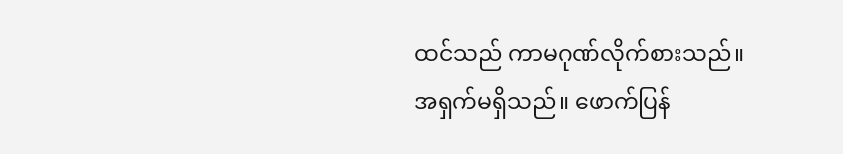ထင်သည် ကာမဂုဏ်လိုက်စားသည်။ အရှက်မရှိသည်။ ဖောက်ပြန်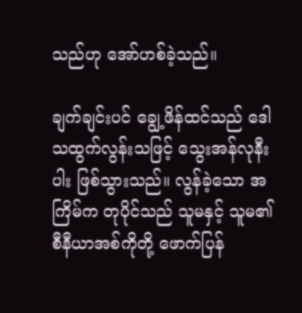သည်ဟု အော်ဟစ်ခဲ့သည်။

ချက်ချင်းပင် ချွေ့ဖိန်ထင်သည် ဒေါသထွက်လွန်းသဖြင့် သွေးအန်လုနီးပါး ဖြစ်သွားသည်။ လွန်ခဲ့သော အကြိမ်က တုပိုင်သည် သူမနှင့် သူမ၏ စီနီယာအစ်ကိုတို့ ဖောက်ပြန်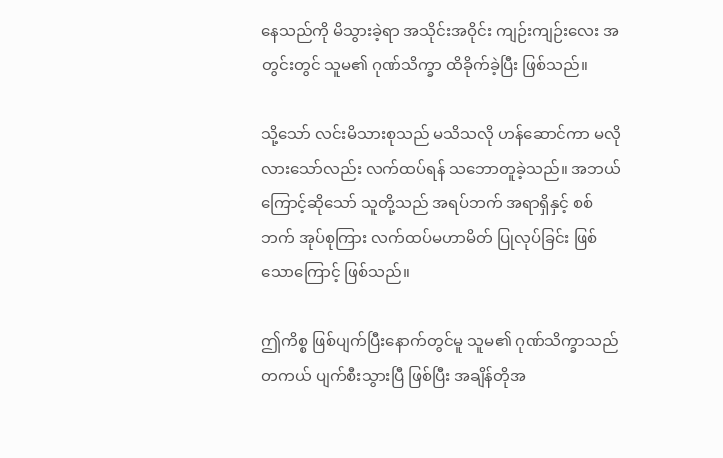နေသည်ကို မိသွားခဲ့ရာ အသိုင်းအဝိုင်း ကျဉ်းကျဉ်းလေး အတွင်းတွင် သူမ၏ ဂုဏ်သိက္ခာ ထိခိုက်ခဲ့ပြီး ဖြစ်သည်။

သို့သော် လင်းမိသားစုသည် မသိသလို ဟန်ဆောင်ကာ မလိုလားသော်လည်း လက်ထပ်ရန် သဘောတူခဲ့သည်။ အဘယ်ကြောင့်ဆိုသော် သူတို့သည် အရပ်ဘက် အရာရှိနှင့် စစ်ဘက် အုပ်စုကြား လက်ထပ်မဟာမိတ် ပြုလုပ်ခြင်း ဖြစ်သောကြောင့် ဖြစ်သည်။

ဤကိစ္စ ဖြစ်ပျက်ပြီးနောက်တွင်မူ သူမ၏ ဂုဏ်သိက္ခာသည် တကယ် ပျက်စီးသွားပြီ ဖြစ်ပြီး အချိန်တိုအ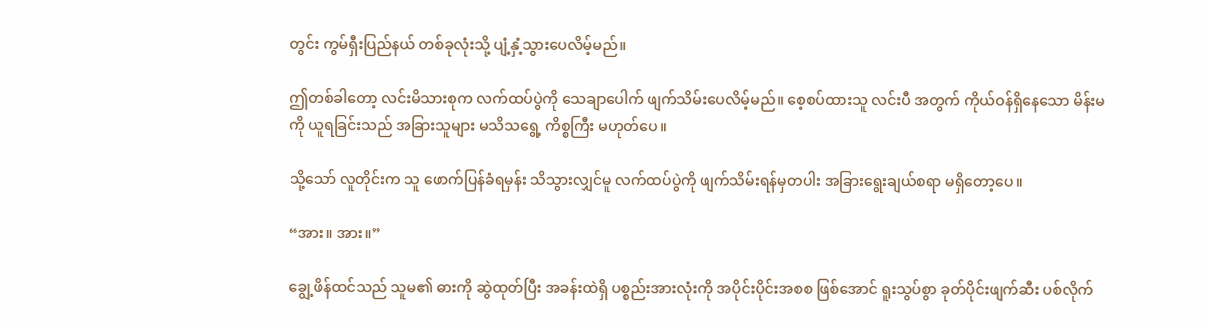တွင်း ကွမ်ရှီးပြည်နယ် တစ်ခုလုံးသို့ ပျံ့နှံ့သွားပေလိမ့်မည်။

ဤတစ်ခါတော့ လင်းမိသားစုက လက်ထပ်ပွဲကို သေချာပေါက် ဖျက်သိမ်းပေလိမ့်မည်။ စေ့စပ်ထားသူ လင်းပီ အတွက် ကိုယ်ဝန်ရှိနေသော မိန်းမကို ယူရခြင်းသည် အခြားသူများ မသိသရွေ့ ကိစ္စကြီး မဟုတ်ပေ။

သို့သော် လူတိုင်းက သူ ဖောက်ပြန်ခံရမှန်း သိသွားလျှင်မူ လက်ထပ်ပွဲကို ဖျက်သိမ်းရန်မှတပါး အခြားရွေးချယ်စရာ မရှိတော့ပေ။

“အား။ အား။”

ချွေ့ဖိန်ထင်သည် သူမ၏ ဓားကို ဆွဲထုတ်ပြီး အခန်းထဲရှိ ပစ္စည်းအားလုံးကို အပိုင်းပိုင်းအစစ ဖြစ်အောင် ရူးသွပ်စွာ ခုတ်ပိုင်းဖျက်ဆီး ပစ်လိုက်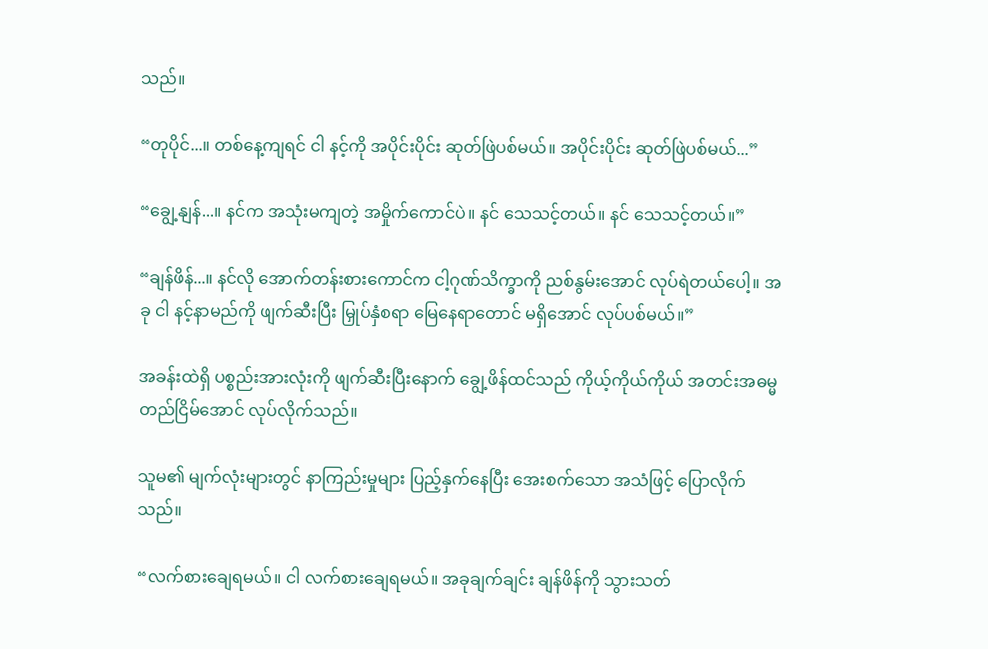သည်။

“တုပိုင်...။ တစ်နေ့ကျရင် ငါ နင့်ကို အပိုင်းပိုင်း ဆုတ်ဖြဲပစ်မယ်။ အပိုင်းပိုင်း ဆုတ်ဖြဲပစ်မယ်...”

“ချွေ့နျန်...။ နင်က အသုံးမကျတဲ့ အမှိုက်ကောင်ပဲ။ နင် သေသင့်တယ်။ နင် သေသင့်တယ်။”

“ချန်ဖိန်...။ နင်လို အောက်တန်းစားကောင်က ငါ့ဂုဏ်သိက္ခာကို ညစ်နွမ်းအောင် လုပ်ရဲတယ်ပေါ့။ အခု ငါ နင့်နာမည်ကို ဖျက်ဆီးပြီး မြှုပ်နှံစရာ မြေနေရာတောင် မရှိအောင် လုပ်ပစ်မယ်။”

အခန်းထဲရှိ ပစ္စည်းအားလုံးကို ဖျက်ဆီးပြီးနောက် ချွေ့ဖိန်ထင်သည် ကိုယ့်ကိုယ်ကိုယ် အတင်းအဓမ္မ တည်ငြိမ်အောင် လုပ်လိုက်သည်။

သူမ၏ မျက်လုံးများတွင် နာကြည်းမှုများ ပြည့်နှက်နေပြီး အေးစက်သော အသံဖြင့် ပြောလိုက်သည်။

“လက်စားချေရမယ်။ ငါ လက်စားချေရမယ်။ အခုချက်ချင်း ချန်ဖိန်ကို သွားသတ်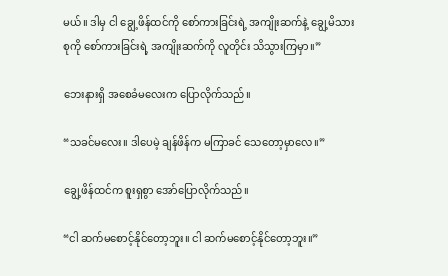မယ်။ ဒါမှ ငါ ချွေ့ဖိန်ထင်ကို စော်ကားခြင်းရဲ့ အကျိုးဆက်နဲ့ ချွေ့မိသားစုကို စော်ကားခြင်းရဲ့ အကျိုးဆက်ကို လူတိုင်း သိသွားကြမှာ။”

ဘေးနားရှိ အစေခံမလေးက ပြောလိုက်သည်။

“သခင်မလေး။ ဒါပေမဲ့ ချန်ဖိန်က မကြာခင် သေတော့မှာလေ။”

ချွေ့ဖိန်ထင်က စူးရှစွာ အော်ပြောလိုက်သည်။

“ငါ ဆက်မစောင့်နိုင်တော့ဘူး။ ငါ ဆက်မစောင့်နိုင်တော့ဘူး။”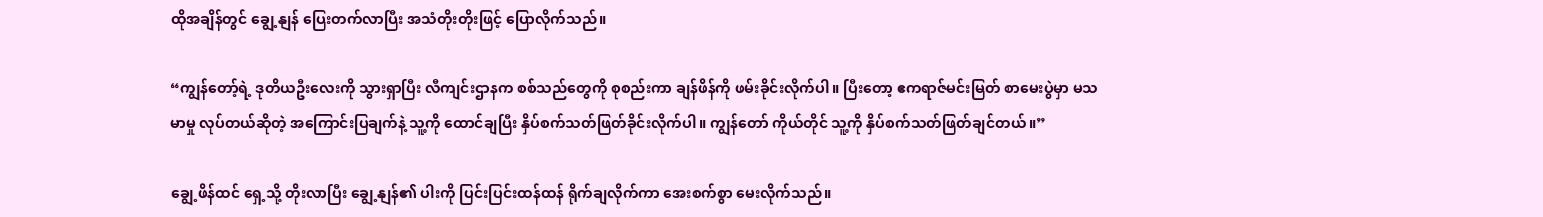ထိုအချိန်တွင် ချွေ့နျန် ပြေးတက်လာပြီး အသံတိုးတိုးဖြင့် ပြောလိုက်သည်။

“ကျွန်တော့်ရဲ့ ဒုတိယဦးလေးကို သွားရှာပြီး လီကျင်းဌာနက စစ်သည်တွေကို စုစည်းကာ ချန်ဖိန်ကို ဖမ်းခိုင်းလိုက်ပါ။ ပြီးတော့ ဧကရာဇ်မင်းမြတ် စာမေးပွဲမှာ မသမာမှု လုပ်တယ်ဆိုတဲ့ အကြောင်းပြချက်နဲ့ သူ့ကို ထောင်ချပြီး နှိပ်စက်သတ်ဖြတ်ခိုင်းလိုက်ပါ။ ကျွန်တော် ကိုယ်တိုင် သူ့ကို နှိပ်စက်သတ်ဖြတ်ချင်တယ်။”

ချွေ့ဖိန်ထင် ရှေ့သို့ တိုးလာပြီး ချွေ့နျန်၏ ပါးကို ပြင်းပြင်းထန်ထန် ရိုက်ချလိုက်ကာ အေးစက်စွာ မေးလိုက်သည်။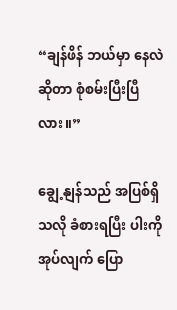“ချန်ဖိန် ဘယ်မှာ နေလဲဆိုတာ စုံစမ်းပြီးပြီလား။”

ချွေ့နျန်သည် အပြစ်ရှိသလို ခံစားရပြီး ပါးကို အုပ်လျက် ပြော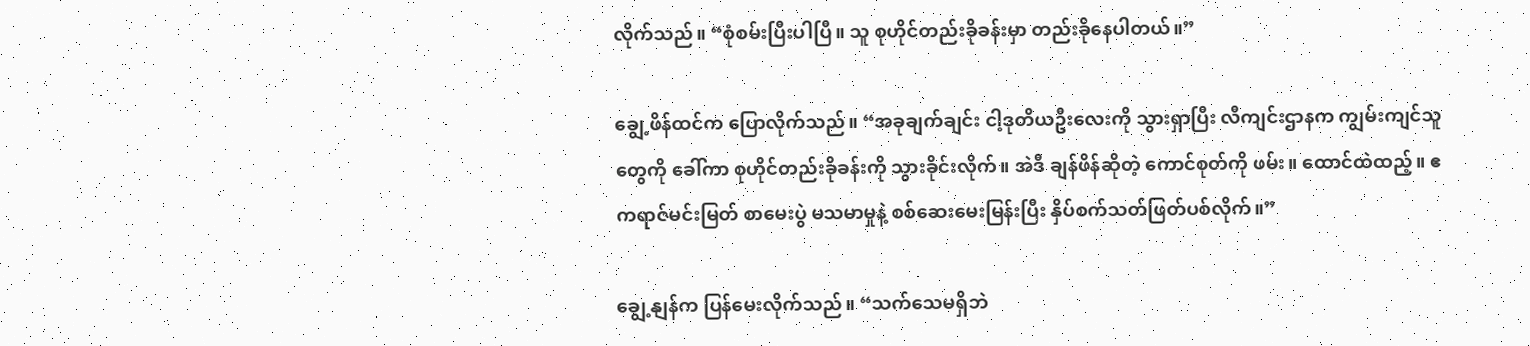လိုက်သည်။ “စုံစမ်းပြီးပါပြီ။ သူ စုဟိုင်တည်းခိုခန်းမှာ တည်းခိုနေပါတယ်။”

ချွေ့ဖိန်ထင်က ပြောလိုက်သည်။ “အခုချက်ချင်း ငါ့ဒုတိယဦးလေးကို သွားရှာပြီး လီကျင်းဌာနက ကျွမ်းကျင်သူတွေကို ခေါ်ကာ စုဟိုင်တည်းခိုခန်းကို သွားခိုင်းလိုက်။ အဲဒီ ချန်ဖိန်ဆိုတဲ့ ကောင်စုတ်ကို ဖမ်း။ ထောင်ထဲထည့်။ ဧကရာဇ်မင်းမြတ် စာမေးပွဲ မသမာမှုနဲ့ စစ်ဆေးမေးမြန်းပြီး နှိပ်စက်သတ်ဖြတ်ပစ်လိုက်။”

ချွေ့နျန်က ပြန်မေးလိုက်သည်။ “သက်သေမရှိဘဲ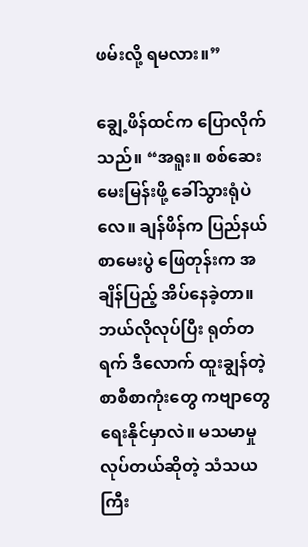ဖမ်းလို့ ရမလား။”

ချွေ့ဖိန်ထင်က ပြောလိုက်သည်။ “အရူး။ စစ်ဆေးမေးမြန်းဖို့ ခေါ်သွားရုံပဲလေ။ ချန်ဖိန်က ပြည်နယ်စာမေးပွဲ ဖြေတုန်းက အချိန်ပြည့် အိပ်နေခဲ့တာ။ ဘယ်လိုလုပ်ပြီး ရုတ်တရက် ဒီလောက် ထူးချွန်တဲ့ စာစီစာကုံးတွေ ကဗျာတွေ ရေးနိုင်မှာလဲ။ မသမာမှု လုပ်တယ်ဆိုတဲ့ သံသယ ကြီး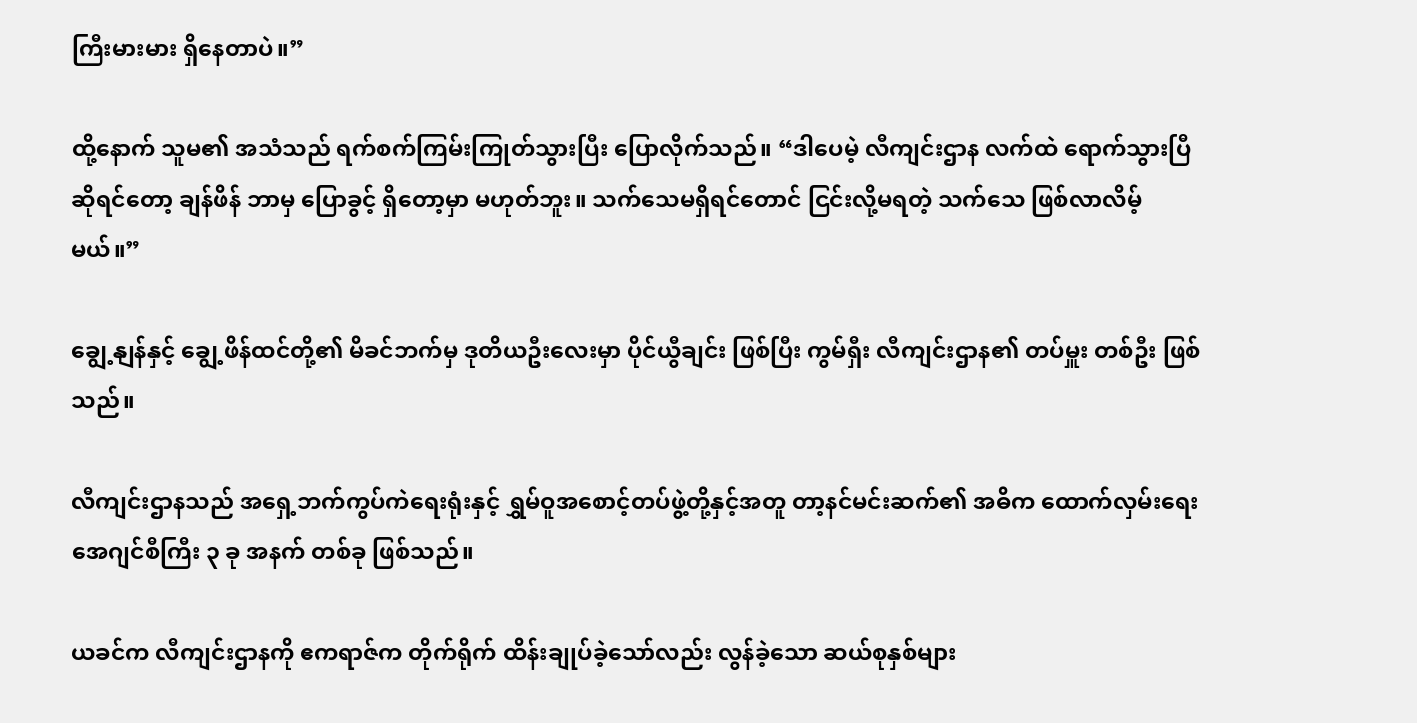ကြီးမားမား ရှိနေတာပဲ။”

ထို့နောက် သူမ၏ အသံသည် ရက်စက်ကြမ်းကြုတ်သွားပြီး ပြောလိုက်သည်။ “ဒါပေမဲ့ လီကျင်းဌာန လက်ထဲ ရောက်သွားပြီ ဆိုရင်တော့ ချန်ဖိန် ဘာမှ ပြောခွင့် ရှိတော့မှာ မဟုတ်ဘူး။ သက်သေမရှိရင်တောင် ငြင်းလို့မရတဲ့ သက်သေ ဖြစ်လာလိမ့်မယ်။”

ချွေ့နျန်နှင့် ချွေ့ဖိန်ထင်တို့၏ မိခင်ဘက်မှ ဒုတိယဦးလေးမှာ ပိုင်ယွီချင်း ဖြစ်ပြီး ကွမ်ရှီး လီကျင်းဌာန၏ တပ်မှူး တစ်ဦး ဖြစ်သည်။

လီကျင်းဌာနသည် အရှေ့ဘက်ကွပ်ကဲရေးရုံးနှင့် ရွှမ်ဝူအစောင့်တပ်ဖွဲ့တို့နှင့်အတူ တာ့နင်မင်းဆက်၏ အဓိက ထောက်လှမ်းရေး အေဂျင်စီကြီး ၃ ခု အနက် တစ်ခု ဖြစ်သည်။

ယခင်က လီကျင်းဌာနကို ဧကရာဇ်က တိုက်ရိုက် ထိန်းချုပ်ခဲ့သော်လည်း လွန်ခဲ့သော ဆယ်စုနှစ်များ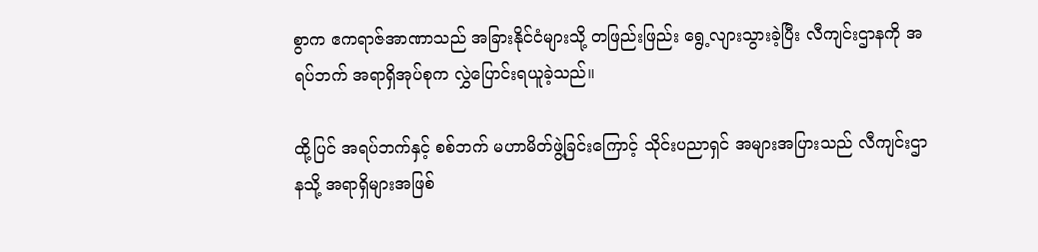စွာက ဧကရာဇ်အာဏာသည် အခြားနိုင်ငံများသို့ တဖြည်းဖြည်း ရွေ့လျားသွားခဲ့ပြီး လီကျင်းဌာနကို အရပ်ဘက် အရာရှိအုပ်စုက လွှဲပြောင်းရယူခဲ့သည်။

ထို့ပြင် အရပ်ဘက်နှင့် စစ်ဘက် မဟာမိတ်ဖွဲ့ခြင်းကြောင့် သိုင်းပညာရှင် အများအပြားသည် လီကျင်းဌာနသို့ အရာရှိများအဖြစ်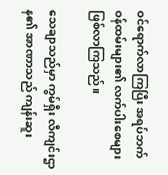ဝင်ရောက်လာကြပြီး အရပ်ဘက် ဝန်ထမ်းများ၏ လက်ပါးစေများ ဖြစ်လာကြသည်။

သေချာသည်မှာ ကွမ်ရှီး လီကျင်းဌာန၏ အာဏာသည် ကျန်းဆူး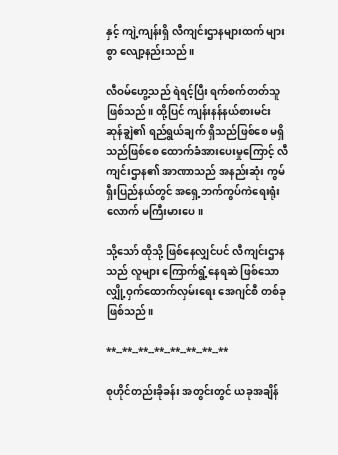နှင့် ကျဲ့ကျန်းရှိ လီကျင်းဌာနများထက် များစွာ လျော့နည်းသည်။

လီဝမ်ဟွေ့သည် ရဲရင့်ပြီး ရက်စက်တတ်သူ ဖြစ်သည်။ ထို့ပြင် ကျန်းနန်နယ်စားမင်း ဆုန်ချွဲ၏ ရည်ရွယ်ချက် ရှိသည်ဖြစ်စေ မရှိသည်ဖြစ်စေ ထောက်ခံအားပေးမှုကြောင့် လီကျင်းဌာန၏ အာဏာသည် အနည်းဆုံး ကွမ်ရှီးပြည်နယ်တွင် အရှေ့ဘက်ကွပ်ကဲရေးရုံးလောက် မကြီးမားပေ။

သို့သော် ထိုသို့ ဖြစ်နေလျှင်ပင် လီကျင်းဌာနသည် လူများ ကြောက်ရွံ့နေရဆဲ ဖြစ်သော လျှို့ဝှက်ထောက်လှမ်းရေး အေဂျင်စီ တစ်ခု ဖြစ်သည်။

**--**--**--**--**--**--**--**

စုဟိုင်တည်းခိုခန်း အတွင်းတွင် ယခုအချိန်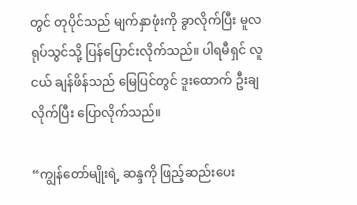တွင် တုပိုင်သည် မျက်နှာဖုံးကို ခွာလိုက်ပြီး မူလရုပ်သွင်သို့ ပြန်ပြောင်းလိုက်သည်။ ပါရမီရှင် လူငယ် ချန်ဖိန်သည် မြေပြင်တွင် ဒူးထောက် ဦးချလိုက်ပြီး ပြောလိုက်သည်။

“ကျွန်တော်မျိုးရဲ့ ဆန္ဒကို ဖြည့်ဆည်းပေး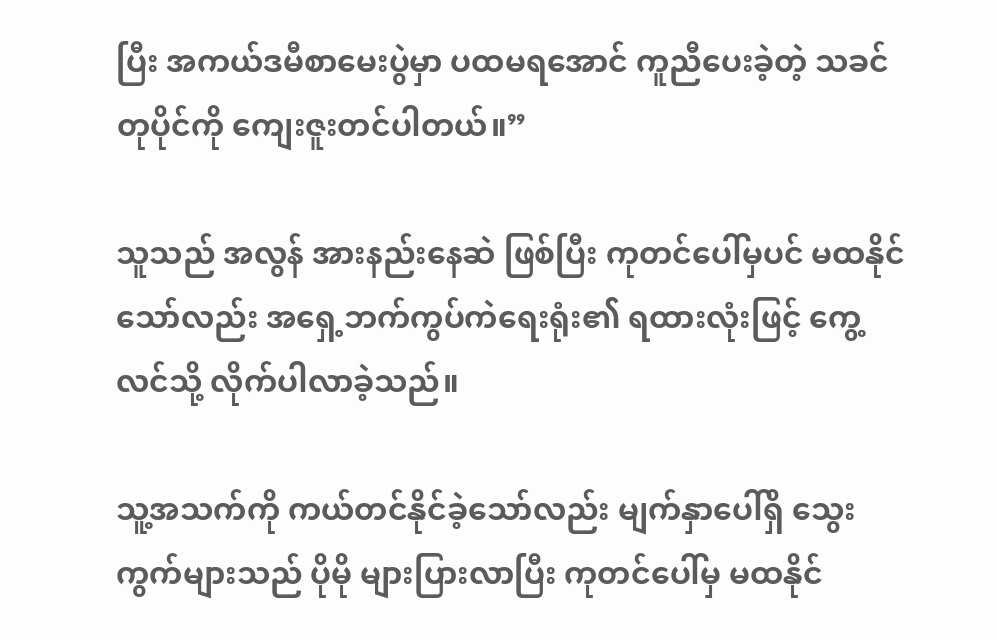ပြီး အကယ်ဒမီစာမေးပွဲမှာ ပထမရအောင် ကူညီပေးခဲ့တဲ့ သခင်တုပိုင်ကို ကျေးဇူးတင်ပါတယ်။”

သူသည် အလွန် အားနည်းနေဆဲ ဖြစ်ပြီး ကုတင်ပေါ်မှပင် မထနိုင်သော်လည်း အရှေ့ဘက်ကွပ်ကဲရေးရုံး၏ ရထားလုံးဖြင့် ကွေ့လင်သို့ လိုက်ပါလာခဲ့သည်။

သူ့အသက်ကို ကယ်တင်နိုင်ခဲ့သော်လည်း မျက်နှာပေါ်ရှိ သွေးကွက်များသည် ပိုမို များပြားလာပြီး ကုတင်ပေါ်မှ မထနိုင်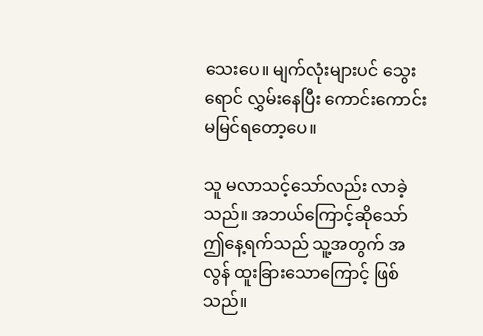သေးပေ။ မျက်လုံးများပင် သွေးရောင် လွှမ်းနေပြီး ကောင်းကောင်း မမြင်ရတော့ပေ။

သူ မလာသင့်သော်လည်း လာခဲ့သည်။ အဘယ်ကြောင့်ဆိုသော် ဤနေ့ရက်သည် သူ့အတွက် အလွန် ထူးခြားသောကြောင့် ဖြစ်သည်။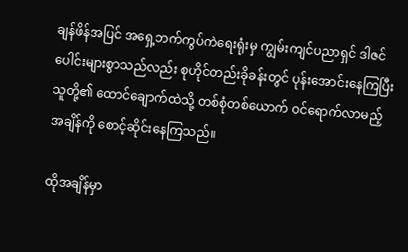ချန်ဖိန်အပြင် အရှေ့ဘက်ကွပ်ကဲရေးရုံးမှ ကျွမ်းကျင်ပညာရှင် ဒါဇင်ပေါင်းများစွာသည်လည်း စုဟိုင်တည်းခိုခန်းတွင် ပုန်းအောင်းနေကြပြီး သူတို့၏ ထောင်ချောက်ထဲသို့ တစ်စုံတစ်ယောက် ဝင်ရောက်လာမည့် အချိန်ကို စောင့်ဆိုင်းနေကြသည်။

ထိုအချိန်မှာ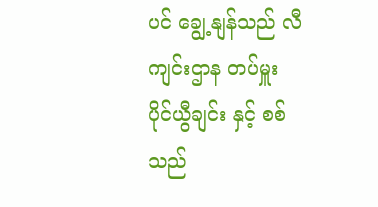ပင် ချွေ့နျန်သည် လီကျင်းဌာန တပ်မှူး ပိုင်ယွီချင်း နှင့် စစ်သည်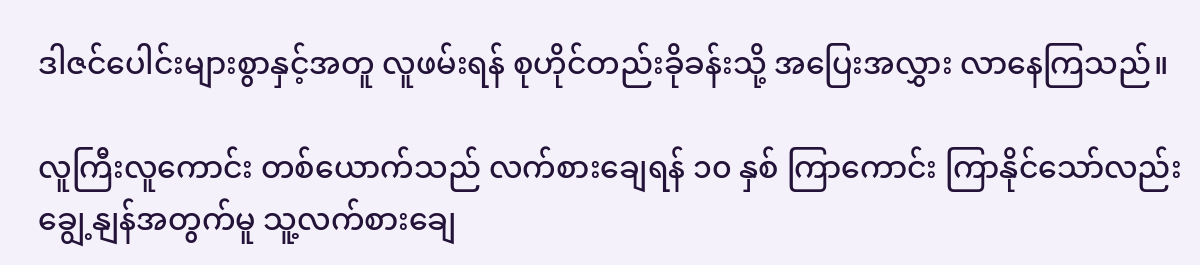ဒါဇင်ပေါင်းများစွာနှင့်အတူ လူဖမ်းရန် စုဟိုင်တည်းခိုခန်းသို့ အပြေးအလွှား လာနေကြသည်။

လူကြီးလူကောင်း တစ်ယောက်သည် လက်စားချေရန် ၁၀ နှစ် ကြာကောင်း ကြာနိုင်သော်လည်း ချွေ့နျန်အတွက်မူ သူ့လက်စားချေ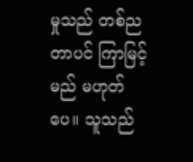မှုသည် တစ်ညတာပင် ကြာမြင့်မည် မဟုတ်ပေ။ သူသည်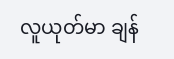လူယုတ်မာ ချန်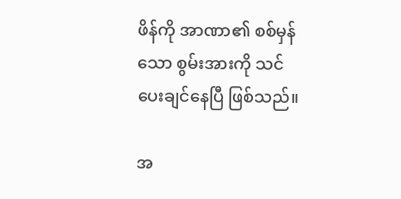ဖိန်ကို အာဏာ၏ စစ်မှန်သော စွမ်းအားကို သင်ပေးချင်နေပြီ ဖြစ်သည်။

အ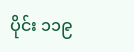ပိုင်း ၁၁၉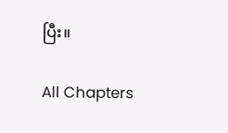ပြီး။

All Chapters